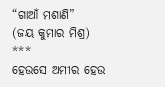“ଗାଆଁ ମଶାଣି”
(ଜୟ କୁମାର ମିଶ୍ର)
***
ହେଉସେ ଅମୀର ହେଉ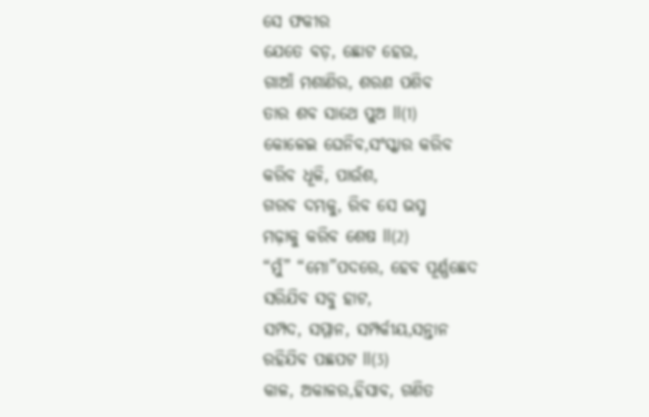ସେ ଫକୀର
ଯେତେ ବଡ଼, ଛୋଟ ହେଉ,
ଗାଆଁ ମଶାଣିର, ଶରଣ ପଶିବ
ତାର ଶବ ସାଥେ ପୁଅ ll(1)
କୋଳେଇ ଘେନିବ,ସଂସ୍କାର କରିବ
କରିବ ଧୂଳି, ପାଉଁଶ,
ଗରବ ଦମ୍ଭକୁ, ରିବ ସେ ଭସ୍ମ
ମଢ଼ାକୁ କରିବ ଶେଷ ll(2)
“ମୁଁ” “ମୋ”ପଦରେ, ହେବ ପୂର୍ଣ୍ଣଛେଦ
ସରିଯିବ ସବୁ ହାଟ,
ସମ୍ପଦ, ସମ୍ମାନ, ସମ୍ପର୍କୀୟ,ସନ୍ତାନ
ରହିଯିବ ପଛପଟ ll(3)
କାଳ, ଅକାଳର,ହିସାବ, ଗଣିତ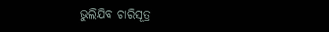ଭୁଲିଯିବ ଚାରିସୂତ୍ର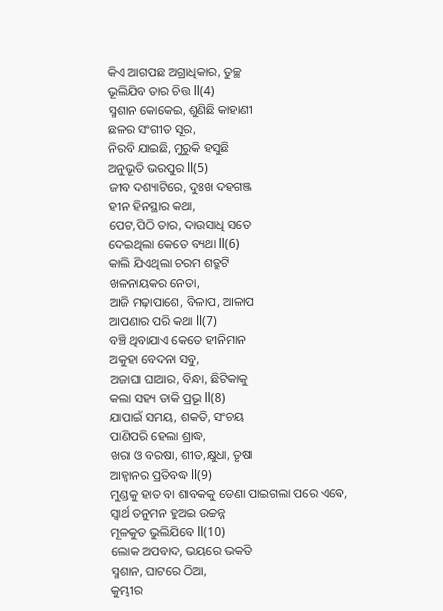କିଏ ଆଗପଛ ଅଗ୍ରାଧିକାର, ତୁଚ୍ଛ
ଭୂଲିଯିବ ତାର ଚିତ୍ତ ll(4)
ସ୍ମଶାନ କୋକେଇ, ଶୁଣିଛି କାହାଣୀ
ଛଳର ସଂଗୀତ ସୂର,
ନିରବି ଯାଇଛି, ମୁରୁକି ହସୁଛି
ଅନୁଭୂତି ଭରପୁର ll(5)
ଜୀବ ଦଶ୍ୟାଟିରେ, ଦୁଃଖ ଦହଗଞ୍ଜ
ହୀନ ହିନସ୍ଥାର କଥା,
ପେଟ,ପିଠି ତାର, ଦାଉସାଧି ସତେ
ଦେଇଥିଲା କେତେ ବ୍ୟଥା ll(6)
କାଲି ଯିଏଥିଲା ଚରମ ଶତ୍ରୁଟି
ଖଳନାୟକର ନେତା,
ଆଜି ମଢ଼ାପାଶେ, ବିଳାପ, ଆଳାପ
ଆପଣାର ପରି କଥା ll(7)
ବଞ୍ଚି ଥିବାଯାଏ କେତେ ହୀନିମାନ
ଅକୁହା ବେଦନା ସବୁ,
ଅଜାଘା ଘାଆର, ବିନ୍ଧା, ଛିଟିକାକୁ
କଲା ସହ୍ୟ ଡାକି ପ୍ରଭୂ ll(8)
ଯାପାଇଁ ସମୟ, ଶକତି, ସଂଚୟ
ପାଣିପରି ହେଲା ଶ୍ରାଦ୍ଧ,
ଖରା ଓ ବରଷା, ଶୀତ,କ୍ଷୁଧା, ତୃଷା
ଆହ୍ୱାନର ପ୍ରତିବଦ୍ଧ ll(9)
ମୁଣ୍ଡକୁ ହାତ ବା ଶାବକକୁ ଡେଣା ପାଇଗଲା ପରେ ଏଵେ,
ସ୍ୱାର୍ଥ ତନୁମନ ହୁଅଇ ଉଚ୍ଚନ୍ନ
ମୂଳକୁତ ଭୁଲିଯିବେ ll(10)
ଲୋକ ଅପବାଦ, ଭୟରେ ଭକତି
ସ୍ମଶାନ, ଘାଟରେ ଠିଆ,
କୁମ୍ଭୀର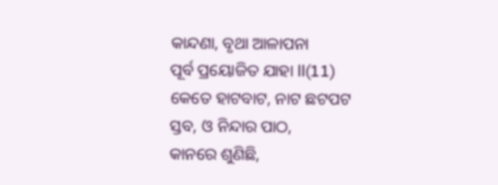କାନ୍ଦଣା, ବୃଥା ଆଳାପନା
ପୂର୍ବ ପ୍ରୟୋଜିତ ଯାହା ll(11)
କେତେ ହାଟବାଟ, ନାଟ ଛଟପଟ
ସ୍ତବ, ଓ ନିନ୍ଦାର ପାଠ,
କାନରେ ଶୁଣିଛି,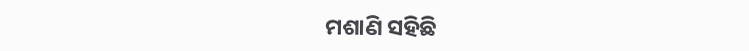ମଶାଣି ସହିଛି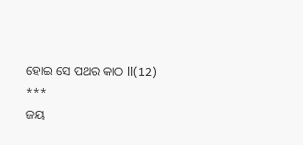ହୋଇ ସେ ପଥର କାଠ ll(12)
***
ଜୟ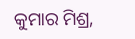କୁମାର ମିଶ୍ର,